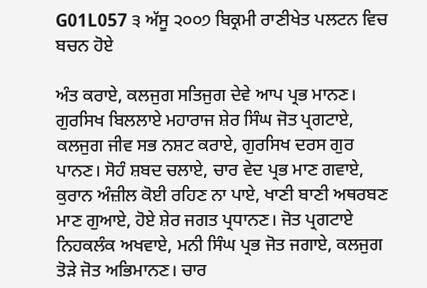G01L057 ੩ ਅੱਸੂ ੨੦੦੭ ਬਿਕ੍ਰਮੀ ਰਾਣੀਖੇਤ ਪਲਟਨ ਵਿਚ ਬਚਨ ਹੋਏ

ਅੰਤ ਕਰਾਏ, ਕਲਜੁਗ ਸਤਿਜੁਗ ਦੇਵੇ ਆਪ ਪ੍ਰਭ ਮਾਨਣ। ਗੁਰਸਿਖ ਬਿਲਲਾਏ ਮਹਾਰਾਜ ਸ਼ੇਰ ਸਿੰਘ ਜੋਤ ਪ੍ਰਗਟਾਏ, ਕਲਜੁਗ ਜੀਵ ਸਭ ਨਸ਼ਟ ਕਰਾਏ, ਗੁਰਸਿਖ ਦਰਸ ਗੁਰ ਪਾਨਣ। ਸੋਹੰ ਸ਼ਬਦ ਚਲਾਏ, ਚਾਰ ਵੇਦ ਪ੍ਰਭ ਮਾਣ ਗਵਾਏ, ਕੁਰਾਨ ਅੰਜ਼ੀਲ ਕੋਈ ਰਹਿਣ ਨਾ ਪਾਏ, ਖਾਣੀ ਬਾਣੀ ਅਥਰਬਣ ਮਾਣ ਗੁਆਏ, ਹੋਏ ਸ਼ੇਰ ਜਗਤ ਪ੍ਰਧਾਨਣ। ਜੋਤ ਪ੍ਰਗਟਾਏ ਨਿਹਕਲੰਕ ਅਖਵਾਏ, ਮਨੀ ਸਿੰਘ ਪ੍ਰਭ ਜੋਤ ਜਗਾਏ, ਕਲਜੁਗ ਤੋੜੇ ਜੋਤ ਅਭਿਮਾਨਣ। ਚਾਰ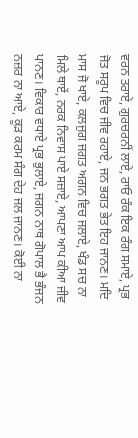ਵਰਨ ਤਰਾਏ, ਗੁਰਚਰਨੀਂ ਲਾਏ, ਰਾਓ ਰੰਕ ਇਕ ਰੰਗ ਸਮਾਏ, ਪ੍ਰਭ ਜੋਤ ਸਰੂਪ ਵਿਚ ਜੀਵ ਰਹਾਏ, ਜਨ ਭਗਤ ਭੇਤ ਇਹ ਜਾਨਣ। ਮਦਿ ਮਾਸ ਜੋ ਖਾਏ, ਕਲਜੁਗ ਜਗਤ ਅਗਨ ਵਿਚ ਜਲਾਏ, ਖੰਡ ਸਚ ਨਾ ਮਿਲੇ ਥਾਏਂ, ਨਰਕ ਨਿਵਾਸ ਪਾਏ ਸਜ਼ਾਏ, ਆਪਣਾ ਆਪ ਕੀਆ ਜੀਵ ਪਾਨਣ। ਵਿਕਾਰ ਵਧਾਏ ਪ੍ਰਭ ਭੁਲਾਏ, ਜਗਨ ਨਾਥ ਗੋਪਾਲ ਭੈ ਭੰਜਨ ਨਜ਼ਰ ਨਾ ਆਏ, ਕੂੜ ਕਰਮ ਸੰਗ ਦੇਹ ਜਲ ਜਾਨਣ। ਕੋਈ ਨਾ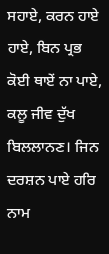ਸਹਾਏ, ਕਰਨ ਹਾਏ ਹਾਏ, ਬਿਨ ਪ੍ਰਭ ਕੋਈ ਥਾਏਂ ਨਾ ਪਾਏ, ਕਲੂ ਜੀਵ ਦੁੱਖ ਬਿਲਲਾਨਣ। ਜਿਨ ਦਰਸ਼ਨ ਪਾਏ ਹਰਿ ਨਾਮ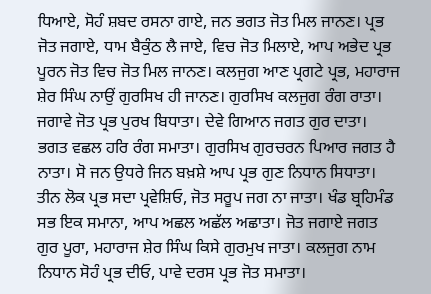ਧਿਆਏ, ਸੋਹੰ ਸ਼ਬਦ ਰਸਨਾ ਗਾਏ, ਜਨ ਭਗਤ ਜੋਤ ਮਿਲ ਜਾਨਣ। ਪ੍ਰਭ ਜੋਤ ਜਗਾਏ, ਧਾਮ ਬੈਕੁੰਠ ਲੈ ਜਾਏ, ਵਿਚ ਜੋਤ ਮਿਲਾਏ, ਆਪ ਅਭੇਦ ਪ੍ਰਭ ਪੂਰਨ ਜੋਤ ਵਿਚ ਜੋਤ ਮਿਲ ਜਾਨਣ। ਕਲਜੁਗ ਆਣ ਪ੍ਰਗਟੇ ਪ੍ਰਭ, ਮਹਾਰਾਜ ਸ਼ੇਰ ਸਿੰਘ ਨਾਉਂ ਗੁਰਸਿਖ ਹੀ ਜਾਨਣ। ਗੁਰਸਿਖ ਕਲਜੁਗ ਰੰਗ ਰਾਤਾ। ਜਗਾਵੇ ਜੋਤ ਪ੍ਰਭ ਪੁਰਖ ਬਿਧਾਤਾ। ਦੇਵੇ ਗਿਆਨ ਜਗਤ ਗੁਰ ਦਾਤਾ। ਭਗਤ ਵਛਲ ਹਰਿ ਰੰਗ ਸਮਾਤਾ। ਗੁਰਸਿਖ ਗੁਰਚਰਨ ਪਿਆਰ ਜਗਤ ਹੈ ਨਾਤਾ। ਸੋ ਜਨ ਉਧਰੇ ਜਿਨ ਬਖ਼ਸ਼ੇ ਆਪ ਪ੍ਰਭ ਗੁਣ ਨਿਧਾਨ ਸਿਧਾਤਾ। ਤੀਨ ਲੋਕ ਪ੍ਰਭ ਸਦਾ ਪ੍ਰਵੇਸ਼ਿਓ, ਜੋਤ ਸਰੂਪ ਜਗ ਨਾ ਜਾਤਾ। ਖੰਡ ਬ੍ਰਹਿਮੰਡ ਸਭ ਇਕ ਸਮਾਨਾ, ਆਪ ਅਛਲ ਅਛੱਲ ਅਛਾਤਾ। ਜੋਤ ਜਗਾਏ ਜਗਤ ਗੁਰ ਪੂਰਾ, ਮਹਾਰਾਜ ਸ਼ੇਰ ਸਿੰਘ ਕਿਸੇ ਗੁਰਮੁਖ ਜਾਤਾ। ਕਲਜੁਗ ਨਾਮ ਨਿਧਾਨ ਸੋਹੰ ਪ੍ਰਭ ਦੀਓ, ਪਾਵੇ ਦਰਸ ਪ੍ਰਭ ਜੋਤ ਸਮਾਤਾ।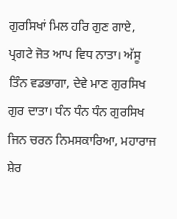ਗੁਰਸਿਖਾਂ ਮਿਲ ਹਰਿ ਗੁਣ ਗਾਏ, ਪ੍ਰਗਟੇ ਜੋਤ ਆਪ ਵਿਧ ਨਾਤਾ। ਅੱਸੂ ਤਿੰਨ ਵਡਭਾਗਾ, ਦੇਵੇ ਮਾਣ ਗੁਰਸਿਖ ਗੁਰ ਦਾਤਾ। ਧੰਨ ਧੰਨ ਧੰਨ ਗੁਰਸਿਖ ਜਿਨ ਚਰਨ ਨਿਮਸਕਾਰਿਆ, ਮਹਾਰਾਜ ਸ਼ੇਰ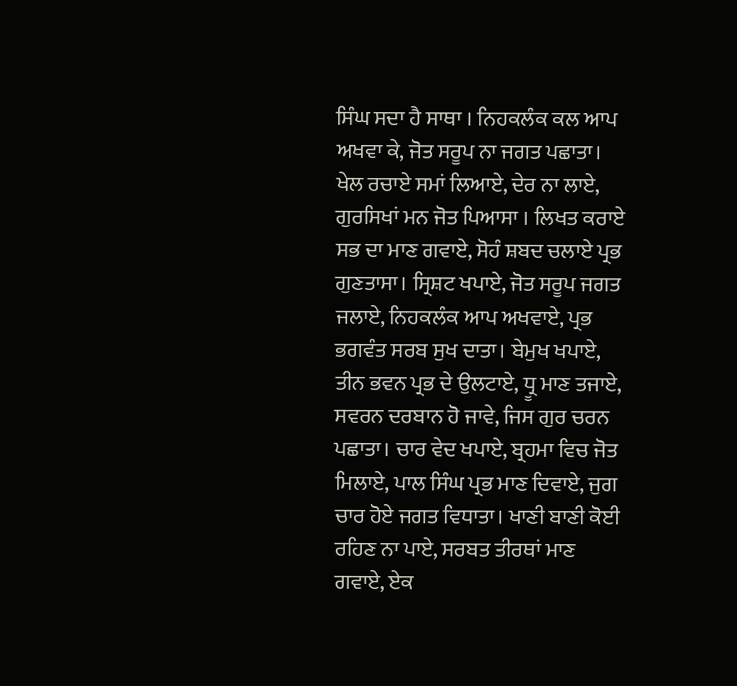ਸਿੰਘ ਸਦਾ ਹੈ ਸਾਥਾ । ਨਿਹਕਲੰਕ ਕਲ ਆਪ ਅਖਵਾ ਕੇ, ਜੋਤ ਸਰੂਪ ਨਾ ਜਗਤ ਪਛਾਤਾ। ਖੇਲ ਰਚਾਏ ਸਮਾਂ ਲਿਆਏ, ਦੇਰ ਨਾ ਲਾਏ, ਗੁਰਸਿਖਾਂ ਮਨ ਜੋਤ ਪਿਆਸਾ । ਲਿਖਤ ਕਰਾਏ ਸਭ ਦਾ ਮਾਣ ਗਵਾਏ, ਸੋਹੰ ਸ਼ਬਦ ਚਲਾਏ ਪ੍ਰਭ ਗੁਣਤਾਸਾ। ਸ੍ਰਿਸ਼ਟ ਖਪਾਏ, ਜੋਤ ਸਰੂਪ ਜਗਤ ਜਲਾਏ, ਨਿਹਕਲੰਕ ਆਪ ਅਖਵਾਏ, ਪ੍ਰਭ ਭਗਵੰਤ ਸਰਬ ਸੁਖ ਦਾਤਾ। ਬੇਮੁਖ ਖਪਾਏ, ਤੀਨ ਭਵਨ ਪ੍ਰਭ ਦੇ ਉਲਟਾਏ, ਧ੍ਰੂ ਮਾਣ ਤਜਾਏ, ਸਵਰਨ ਦਰਬਾਨ ਹੋ ਜਾਵੇ, ਜਿਸ ਗੁਰ ਚਰਨ ਪਛਾਤਾ। ਚਾਰ ਵੇਦ ਖਪਾਏ, ਬ੍ਰਹਮਾ ਵਿਚ ਜੋਤ ਮਿਲਾਏ, ਪਾਲ ਸਿੰਘ ਪ੍ਰਭ ਮਾਣ ਦਿਵਾਏ, ਜੁਗ ਚਾਰ ਹੋਏ ਜਗਤ ਵਿਧਾਤਾ। ਖਾਣੀ ਬਾਣੀ ਕੋਈ ਰਹਿਣ ਨਾ ਪਾਏ, ਸਰਬਤ ਤੀਰਥਾਂ ਮਾਣ ਗਵਾਏ, ਏਕ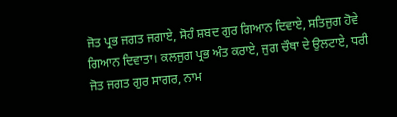ਜੋਤ ਪ੍ਰਭ ਜਗਤ ਜਗਾਏ, ਸੋਹੰ ਸ਼ਬਦ ਗੁਰ ਗਿਆਨ ਦਿਵਾਏ, ਸਤਿਜੁਗ ਹੋਵੇ ਗਿਆਨ ਦਿਵਾਤਾ। ਕਲਜੁਗ ਪ੍ਰਭ ਅੰਤ ਕਰਾਏ, ਜੁਗ ਚੌਥਾ ਦੇ ਉਲਟਾਏ, ਧਰੀ ਜੋਤ ਜਗਤ ਗੁਰ ਸਾਗਰ, ਨਾਮ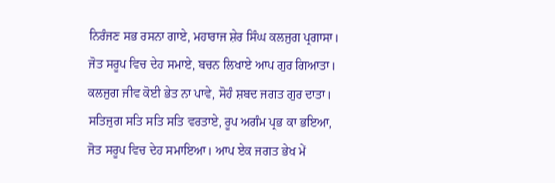ਨਿਰੰਜਣ ਸਭ ਰਸਨਾ ਗਾਏ, ਮਹਾਰਾਜ ਸ਼ੇਰ ਸਿੰਘ ਕਲਜੁਗ ਪ੍ਰਗਾਸਾ। ਜੋਤ ਸਰੂਪ ਵਿਚ ਦੇਹ ਸਮਾਏ, ਬਚਨ ਲਿਖਾਏ ਆਪ ਗੁਰ ਗਿਆਤਾ। ਕਲਜੁਗ ਜੀਵ ਕੋਈ ਭੇਤ ਨਾ ਪਾਵੇ, ਸੋਹੰ ਸ਼ਬਦ ਜਗਤ ਗੁਰ ਦਾਤਾ। ਸਤਿਜੁਗ ਸਤਿ ਸਤਿ ਸਤਿ ਵਰਤਾਏ, ਰੂਪ ਅਗੰਮ ਪ੍ਰਭ ਕਾ ਭਇਆ, ਜੋਤ ਸਰੂਪ ਵਿਚ ਦੇਹ ਸਮਾਇਆ। ਆਪ ਏਕ ਜਗਤ ਭੇਖ ਮੇਂ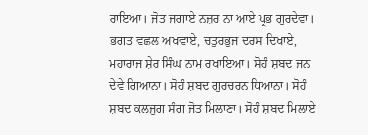ਰਾਇਆ। ਜੋਤ ਜਗਾਏ ਨਜ਼ਰ ਨਾ ਆਏ ਪ੍ਰਭ ਗੁਰਦੇਵਾ। ਭਗਤ ਵਛਲ ਅਖਵਾਏ, ਚਤੁਰਭੁਜ ਦਰਸ ਦਿਖਾਏ, ਮਹਾਰਾਜ ਸ਼ੇਰ ਸਿੰਘ ਨਾਮ ਰਖਾਇਆ। ਸੋਹੰ ਸ਼ਬਦ ਜਨ ਦੇਵੇ ਗਿਆਨਾ। ਸੋਹੰ ਸ਼ਬਦ ਗੁਰਚਰਨ ਧਿਆਨਾ। ਸੋਹੰ ਸ਼ਬਦ ਕਲਜੁਗ ਸੰਗ ਜੋਤ ਮਿਲਾਣਾ। ਸੋਹੰ ਸ਼ਬਦ ਮਿਲਾਏ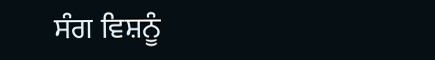ਸੰਗ ਵਿਸ਼ਨੂੰ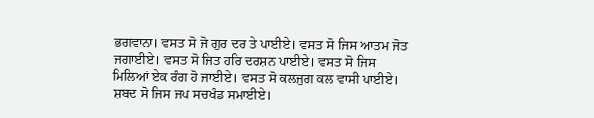ਭਗਵਾਨਾ। ਵਸਤ ਸੋ ਜੋ ਗੁਰ ਦਰ ਤੇ ਪਾਈਏ। ਵਸਤ ਸੋ ਜਿਸ ਆਤਮ ਜੋਤ ਜਗਾਈਏ। ਵਸਤ ਸੋ ਜਿਤ ਹਰਿ ਦਰਸ਼ਨ ਪਾਈਏ। ਵਸਤ ਸੋ ਜਿਸ ਮਿਲਿਆਂ ਏਕ ਰੰਗ ਹੋ ਜਾਈਏ। ਵਸਤ ਸੋ ਕਲਜੁਗ ਕਲ ਵਾਸੀ ਪਾਈਏ। ਸ਼ਬਦ ਸੋ ਜਿਸ ਜਪ ਸਚਖੰਡ ਸਮਾਈਏ।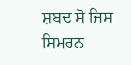ਸ਼ਬਦ ਸੋ ਜਿਸ ਸਿਮਰਨ